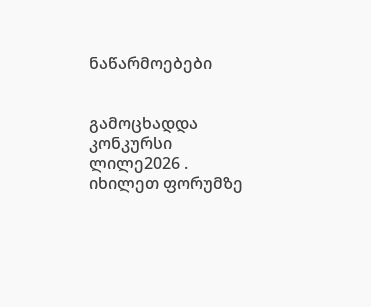ნაწარმოებები


გამოცხადდა კონკურსი ლილე2026 . იხილეთ ფორუმზე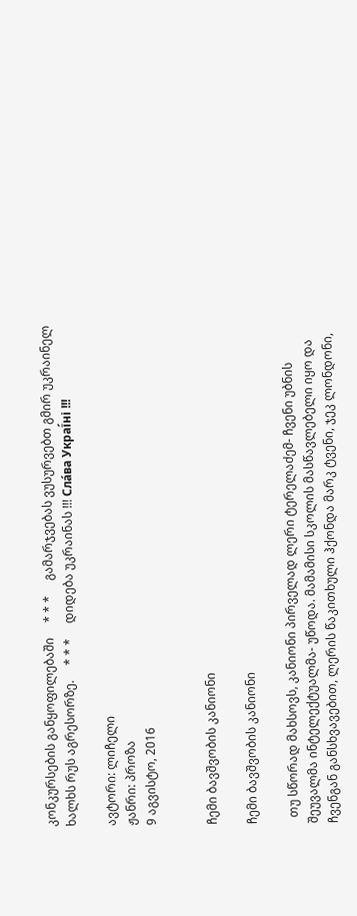კონკურსების განყოფილებაში     * * *     გამარჯვებას ვუსურვებთ გმირ უკრაინელ ხალხს რუს აგრესორზე.     * * *     დიდება უკრაინას !!! Сла́ва Украї́ні !!!

ავტორი: ლიჩელი
ჟანრი: პროზა
9 აგვისტო, 2016


ჩემი ბავშვობის კანიონი

ჩემი ბავშვობის კანიონი

  თუ სწორად მახსოვს, კანიონი პირველად ლერი ტერელაძემ- ჩვენი უბნის შეუვალმა ინტელექტუალმა- უწოდა. მამამისი სკოლის მასწავლებელი იყო და ჩვენგან განსხვავებით, ლერის წაკითხული ჰქონდა მარკ ტვენი, ჯეკ ლონდონი,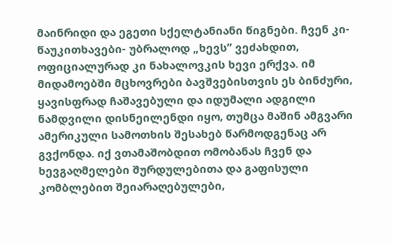მაინრიდი და ეგეთი სქელტანიანი წიგნები. ჩვენ კი- წაუკითხავები- უბრალოდ „ხევს” ვეძახდით, ოფიციალურად კი ნახალოვკის ხევი ერქვა. იმ მიდამოებში მცხოვრები ბავშვებისთვის ეს ბინძური, ყავისფრად ჩაშავებული და იდუმალი ადგილი ნამდვილი დისნეილენდი იყო, თუმცა მაშინ ამგვარი ამერიკული სამოთხის შესახებ წარმოდგენაც არ გვქონდა. იქ ვთამაშობდით ომობანას ჩვენ და ხევგაღმელები შურდულებითა და გაფისული კომბლებით შეიარაღებულები,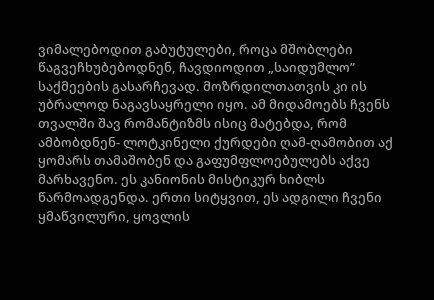ვიმალებოდით გაბუტულები, როცა მშობლები წაგვეჩხუბებოდნენ, ჩავდიოდით „საიდუმლო” საქმეების გასარჩევად. მოზრდილთათვის კი ის უბრალოდ ნაგავსაყრელი იყო. ამ მიდამოებს ჩვენს თვალში შავ რომანტიზმს ისიც მატებდა, რომ ამბობდნენ- ლოტკინელი ქურდები ღამ-ღამობით აქ ყომარს თამაშობენ და გაფუმფლოებულებს აქვე მარხავენო. ეს კანიონის მისტიკურ ხიბლს წარმოადგენდა. ერთი სიტყვით, ეს ადგილი ჩვენი ყმაწვილური, ყოვლის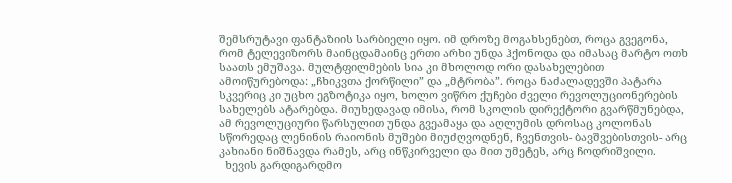შემსრუტავი ფანტაზიის სარბიელი იყო. იმ დროზე მოგახსენებთ, როცა გვეგონა, რომ ტელევიზორს მაინცდამაინც ერთი არხი უნდა ჰქონოდა და იმასაც მარტო ოთხ  საათს ემუშავა. მულტფილმების სია კი მხოლოდ ორი დასახელებით ამოიწურებოდა: „ჩხიკვთა ქორწილი” და „მტრობა”. როცა ნაძალადევში პატარა სკვერიც კი უცხო ეგზოტიკა იყო, ხოლო ვიწრო ქუჩები ძველი რევოლუციონერების სახელებს ატარებდა. მიუხედავად იმისა, რომ სკოლის დირექტორი გვარწმუნებდა, ამ რევოლუციური წარსულით უნდა გვეამაყა და აღლუმის დროსაც კოლონას სწორედაც ლენინის რაიონის მუშები მიუძღვოდნენ, ჩვენთვის- ბავშვებისთვის- არც კახიანი ნიშნავდა რამეს, არც ინწკირველი და მით უმეტეს, არც ჩოდრიშვილი.
  ხევის გარდიგარდმო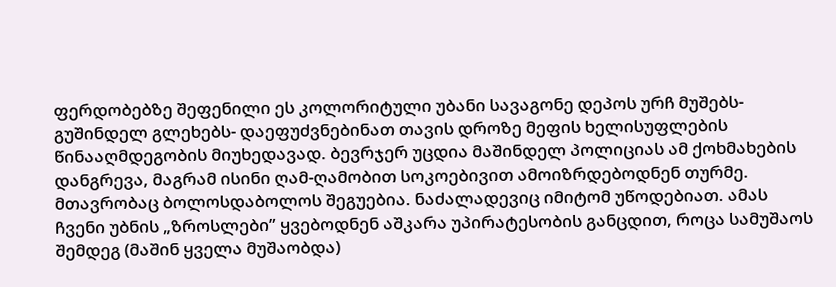ფერდობებზე შეფენილი ეს კოლორიტული უბანი სავაგონე დეპოს ურჩ მუშებს- გუშინდელ გლეხებს- დაეფუძვნებინათ თავის დროზე მეფის ხელისუფლების წინააღმდეგობის მიუხედავად. ბევრჯერ უცდია მაშინდელ პოლიციას ამ ქოხმახების დანგრევა, მაგრამ ისინი ღამ-ღამობით სოკოებივით ამოიზრდებოდნენ თურმე. მთავრობაც ბოლოსდაბოლოს შეგუებია. ნაძალადევიც იმიტომ უწოდებიათ. ამას ჩვენი უბნის „ზროსლები” ყვებოდნენ აშკარა უპირატესობის განცდით, როცა სამუშაოს შემდეგ (მაშინ ყველა მუშაობდა)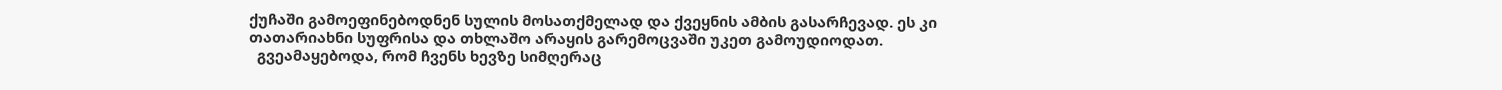ქუჩაში გამოეფინებოდნენ სულის მოსათქმელად და ქვეყნის ამბის გასარჩევად. ეს კი თათარიახნი სუფრისა და თხლაშო არაყის გარემოცვაში უკეთ გამოუდიოდათ.
  გვეამაყებოდა, რომ ჩვენს ხევზე სიმღერაც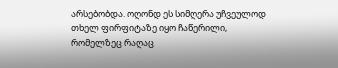არსებობდა. ოღონდ ეს სიმღერა უჩვეულოდ თხელ ფირფიტაზე იყო ჩაწერილი, რომელზეც რაღაც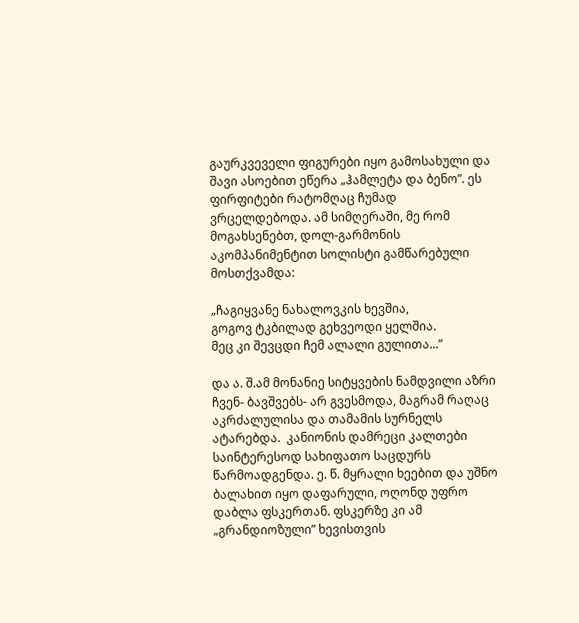გაურკვეველი ფიგურები იყო გამოსახული და შავი ასოებით ეწერა „ჰამლეტა და ბენო”. ეს ფირფიტები რატომღაც ჩუმად ვრცელდებოდა. ამ სიმღერაში, მე რომ მოგახსენებთ, დოლ-გარმონის აკომპანიმენტით სოლისტი გამწარებული მოსთქვამდა:

„ჩაგიყვანე ნახალოვკის ხევშია,
გოგოვ ტკბილად გეხვეოდი ყელშია.
მეც კი შევცდი ჩემ ალალი გულითა...”

და ა. შ.ამ მონანიე სიტყვების ნამდვილი აზრი ჩვენ- ბავშვებს- არ გვესმოდა, მაგრამ რაღაც აკრძალულისა და თამამის სურნელს ატარებდა.  კანიონის დამრეცი კალთები საინტერესოდ სახიფათო საცდურს წარმოადგენდა. ე. წ. მყრალი ხეებით და უშნო ბალახით იყო დაფარული, ოღონდ უფრო დაბლა ფსკერთან. ფსკერზე კი ამ „გრანდიოზული” ხევისთვის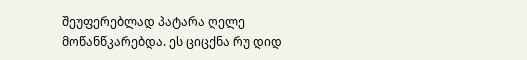შეუფერებლად პატარა ღელე მოწანწკარებდა. ეს ციცქნა რუ დიდ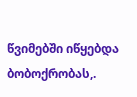წვიმებში იწყებდა ბობოქრობას,.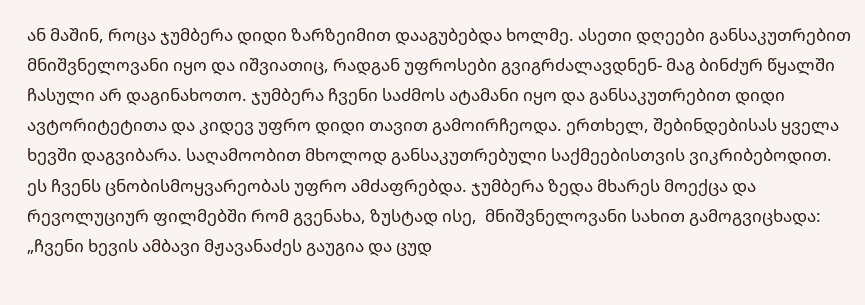ან მაშინ, როცა ჯუმბერა დიდი ზარზეიმით დააგუბებდა ხოლმე. ასეთი დღეები განსაკუთრებით მნიშვნელოვანი იყო და იშვიათიც, რადგან უფროსები გვიგრძალავდნენ- მაგ ბინძურ წყალში ჩასული არ დაგინახოთო. ჯუმბერა ჩვენი საძმოს ატამანი იყო და განსაკუთრებით დიდი ავტორიტეტითა და კიდევ უფრო დიდი თავით გამოირჩეოდა. ერთხელ, შებინდებისას ყველა ხევში დაგვიბარა. საღამოობით მხოლოდ განსაკუთრებული საქმეებისთვის ვიკრიბებოდით. ეს ჩვენს ცნობისმოყვარეობას უფრო ამძაფრებდა. ჯუმბერა ზედა მხარეს მოექცა და რევოლუციურ ფილმებში რომ გვენახა, ზუსტად ისე,  მნიშვნელოვანი სახით გამოგვიცხადა: „ჩვენი ხევის ამბავი მჟავანაძეს გაუგია და ცუდ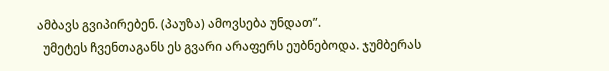ამბავს გვიპირებენ. (პაუზა) ამოვსება უნდათ”.
  უმეტეს ჩვენთაგანს ეს გვარი არაფერს ეუბნებოდა. ჯუმბერას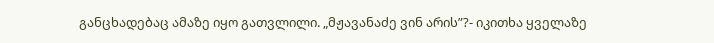განცხადებაც ამაზე იყო გათვლილი. „მჟავანაძე ვინ არის”?- იკითხა ყველაზე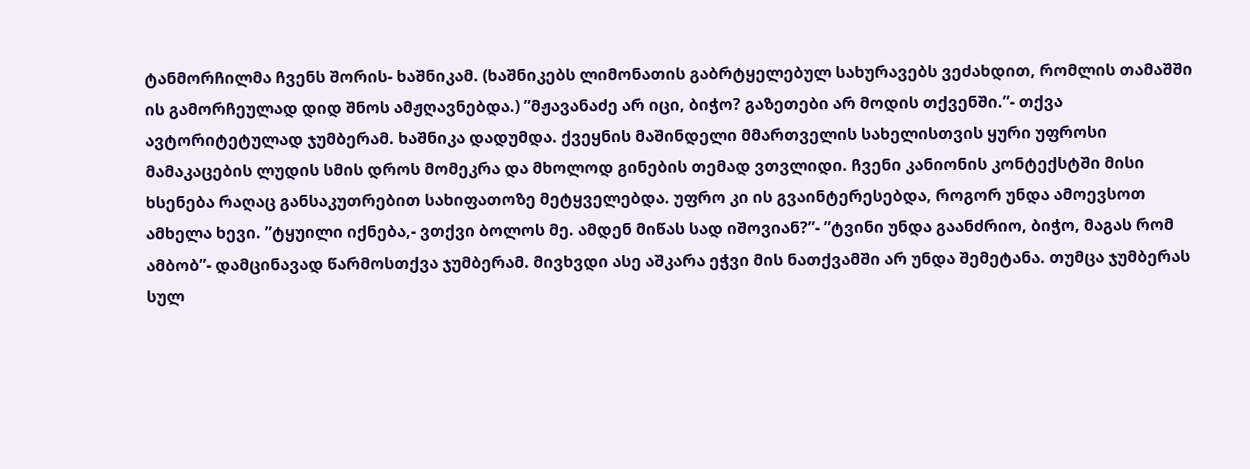ტანმორჩილმა ჩვენს შორის- ხაშნიკამ. (ხაშნიკებს ლიმონათის გაბრტყელებულ სახურავებს ვეძახდით, რომლის თამაშში ის გამორჩეულად დიდ შნოს ამჟღავნებდა.) ”მჟავანაძე არ იცი, ბიჭო? გაზეთები არ მოდის თქვენში.”- თქვა ავტორიტეტულად ჯუმბერამ. ხაშნიკა დადუმდა. ქვეყნის მაშინდელი მმართველის სახელისთვის ყური უფროსი მამაკაცების ლუდის სმის დროს მომეკრა და მხოლოდ გინების თემად ვთვლიდი. ჩვენი კანიონის კონტექსტში მისი ხსენება რაღაც განსაკუთრებით სახიფათოზე მეტყველებდა. უფრო კი ის გვაინტერესებდა, როგორ უნდა ამოევსოთ ამხელა ხევი. ”ტყუილი იქნება,- ვთქვი ბოლოს მე. ამდენ მიწას სად იშოვიან?”- ”ტვინი უნდა გაანძრიო, ბიჭო, მაგას რომ ამბობ”- დამცინავად წარმოსთქვა ჯუმბერამ. მივხვდი ასე აშკარა ეჭვი მის ნათქვამში არ უნდა შემეტანა. თუმცა ჯუმბერას სულ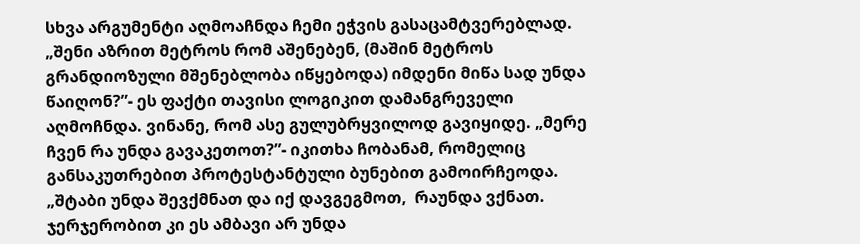სხვა არგუმენტი აღმოაჩნდა ჩემი ეჭვის გასაცამტვერებლად. „შენი აზრით მეტროს რომ აშენებენ, (მაშინ მეტროს გრანდიოზული მშენებლობა იწყებოდა) იმდენი მიწა სად უნდა წაიღონ?”- ეს ფაქტი თავისი ლოგიკით დამანგრეველი აღმოჩნდა. ვინანე, რომ ასე გულუბრყვილოდ გავიყიდე. „მერე ჩვენ რა უნდა გავაკეთოთ?”- იკითხა ჩობანამ, რომელიც განსაკუთრებით პროტესტანტული ბუნებით გამოირჩეოდა. „შტაბი უნდა შევქმნათ და იქ დავგეგმოთ,  რაუნდა ვქნათ. ჯერჯერობით კი ეს ამბავი არ უნდა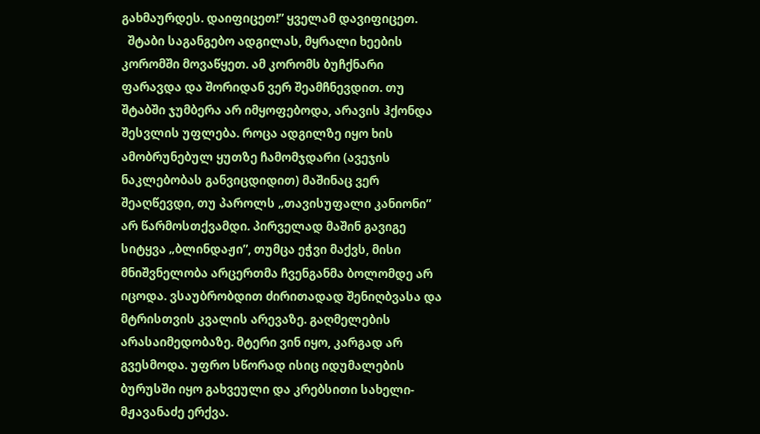გახმაურდეს. დაიფიცეთ!” ყველამ დავიფიცეთ.
  შტაბი საგანგებო ადგილას, მყრალი ხეების კორომში მოვაწყეთ. ამ კორომს ბუჩქნარი ფარავდა და შორიდან ვერ შეამჩნევდით. თუ შტაბში ჯუმბერა არ იმყოფებოდა, არავის ჰქონდა შესვლის უფლება. როცა ადგილზე იყო ხის ამობრუნებულ ყუთზე ჩამომჯდარი (ავეჯის ნაკლებობას განვიცდიდით) მაშინაც ვერ შეაღწევდი, თუ პაროლს „თავისუფალი კანიონი” არ წარმოსთქვამდი. პირველად მაშინ გავიგე სიტყვა „ბლინდაჟი”, თუმცა ეჭვი მაქვს, მისი მნიშვნელობა არცერთმა ჩვენგანმა ბოლომდე არ იცოდა. ვსაუბრობდით ძირითადად შენიღბვასა და მტრისთვის კვალის არევაზე. გაღმელების არასაიმედობაზე. მტერი ვინ იყო, კარგად არ გვესმოდა. უფრო სწორად ისიც იდუმალების ბურუსში იყო გახვეული და კრებსითი სახელი- მჟავანაძე ერქვა.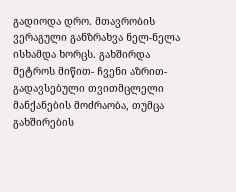გადიოდა დრო. მთავრობის ვერაგული განზრახვა ნელ-ნელა ისხამდა ხორცს. გახშირდა მეტროს მიწით- ჩვენი აზრით- გადავსებული თვითმცლელი მანქანების მოძრაობა, თუმცა გახშირების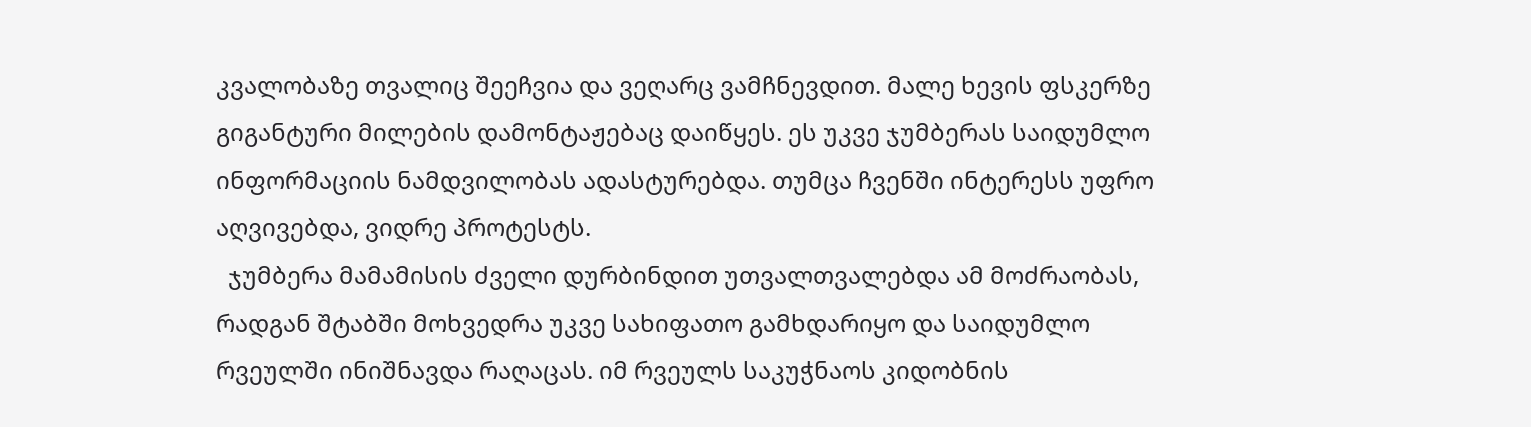კვალობაზე თვალიც შეეჩვია და ვეღარც ვამჩნევდით. მალე ხევის ფსკერზე გიგანტური მილების დამონტაჟებაც დაიწყეს. ეს უკვე ჯუმბერას საიდუმლო ინფორმაციის ნამდვილობას ადასტურებდა. თუმცა ჩვენში ინტერესს უფრო აღვივებდა, ვიდრე პროტესტს.
  ჯუმბერა მამამისის ძველი დურბინდით უთვალთვალებდა ამ მოძრაობას, რადგან შტაბში მოხვედრა უკვე სახიფათო გამხდარიყო და საიდუმლო რვეულში ინიშნავდა რაღაცას. იმ რვეულს საკუჭნაოს კიდობნის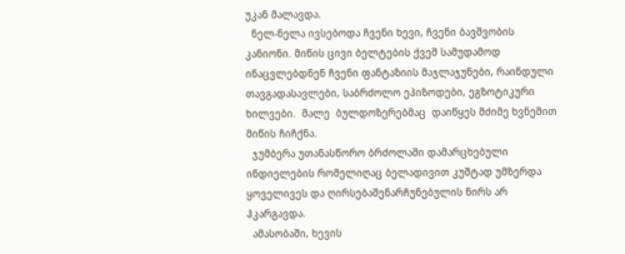უკან მალავდა.
  ნელ-ნელა ივსებოდა ჩვენი ხევი, ჩვენი ბავშვობის კანიონი. მიწის ცივი ბელტების ქვეშ სამუდამოდ ინაცვლებდნენ ჩვენი ფანტაზიის მაჯლაჯუნები, რაინდული თავგადასავლები, საბრძოლო ეპიზოდები, ეგზოტიკური ხილვები.  მალე  ბულდოზერებმაც  დაიწყეს მძიმე ხვნეშით მიწის ჩიჩქნა.
  ჯუმბერა უთანასწორო ბრძოლაში დამარცხებული ინდიელების რომელიღაც ბელადივით კუშტად უმზერდა ყოველივეს და ღირსებაშენარჩუნებულის ნირს არ ჰკარგავდა.
  ამასობაში, ხევის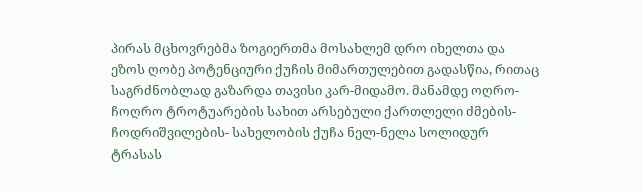პირას მცხოვრებმა ზოგიერთმა მოსახლემ დრო იხელთა და ეზოს ღობე პოტენციური ქუჩის მიმართულებით გადასწია, რითაც საგრძნობლად გაზარდა თავისი კარ-მიდამო. მანამდე ოღრო-ჩოღრო ტროტუარების სახით არსებული ქართლელი ძმების- ჩოდრიშვილების- სახელობის ქუჩა ნელ-ნელა სოლიდურ ტრასას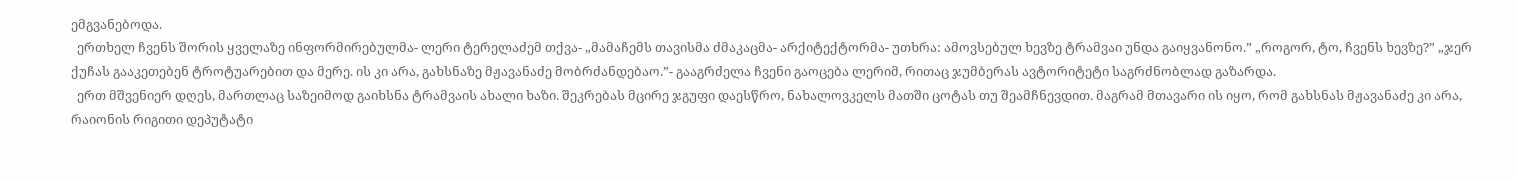ემგვანებოდა.
  ერთხელ ჩვენს შორის ყველაზე ინფორმირებულმა- ლერი ტერელაძემ თქვა- „მამაჩემს თავისმა ძმაკაცმა- არქიტექტორმა- უთხრა: ამოვსებულ ხევზე ტრამვაი უნდა გაიყვანონო.” „როგორ, ტო, ჩვენს ხევზე?” „ჯერ ქუჩას გააკეთებენ ტროტუარებით და მერე. ის კი არა, გახსნაზე მჟავანაძე მობრძანდებაო.”- გააგრძელა ჩვენი გაოცება ლერიმ, რითაც ჯუმბერას ავტორიტეტი საგრძნობლად გაზარდა.
  ერთ მშვენიერ დღეს, მართლაც საზეიმოდ გაიხსნა ტრამვაის ახალი ხაზი. შეკრებას მცირე ჯგუფი დაესწრო, ნახალოვკელს მათში ცოტას თუ შეამჩნევდით. მაგრამ მთავარი ის იყო, რომ გახსნას მჟავანაძე კი არა, რაიონის რიგითი დეპუტატი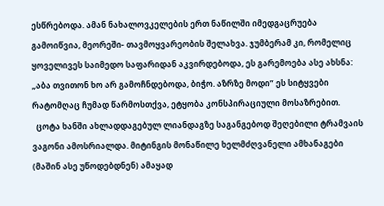ესწრებოდა. ამან ნახალოვკელების ერთ ნაწილში იმედგაცრუება გამოიწვია, მეორეში- თავმოყვარეობის შელახვა. ჯუმბერამ კი, რომელიც ყოველივეს საიმედო საფარიდან აკვირდებოდა, ეს გარემოება ასე ახსნა: „აბა თვითონ ხო არ გამოჩნდებოდა, ბიჭო. აზრზე მოდი” ეს სიტყვები რატომღაც ჩუმად წარმოსთქვა, ეტყობა კონსპირაციული მოსაზრებით.
  ცოტა ხანში ახლადდაგებულ ლიანდაგზე საგანგებოდ შეღებილი ტრამვაის ვაგონი ამოსრიალდა. მიტინგის მონაწილე ხელმძღვანელი ამხანაგები (მაშინ ასე უწოდებდნენ) ამაყად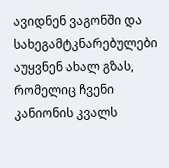ავიდნენ ვაგონში და სახეგამტკნარებულები აუყვნენ ახალ გზას, რომელიც ჩვენი კანიონის კვალს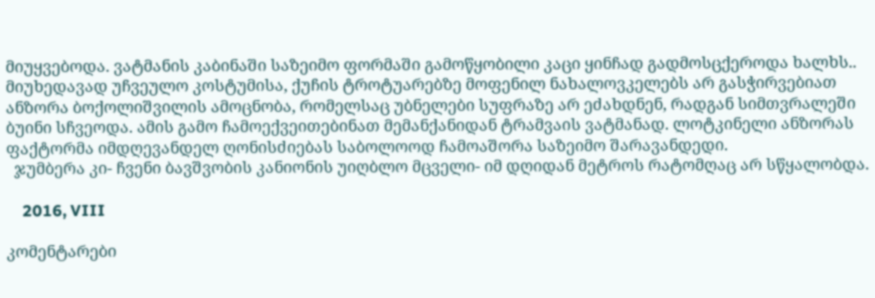მიუყვებოდა. ვატმანის კაბინაში საზეიმო ფორმაში გამოწყობილი კაცი ყინჩად გადმოსცქეროდა ხალხს.. მიუხედავად უჩვეულო კოსტუმისა, ქუჩის ტროტუარებზე მოფენილ ნახალოვკელებს არ გასჭირვებიათ ანზორა ბოქოლიშვილის ამოცნობა, რომელსაც უბნელები სუფრაზე არ ეძახდნენ, რადგან სიმთვრალეში ბუინი სჩვეოდა. ამის გამო ჩამოექვეითებინათ მემანქანიდან ტრამვაის ვატმანად. ლოტკინელი ანზორას ფაქტორმა იმდღევანდელ ღონისძიებას საბოლოოდ ჩამოაშორა საზეიმო შარავანდედი.
  ჯუმბერა კი- ჩვენი ბავშვობის კანიონის უიღბლო მცველი- იმ დღიდან მეტროს რატომღაც არ სწყალობდა.

    2016, VIII

კომენტარები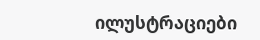ილუსტრაციები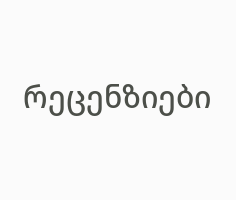რეცენზიები